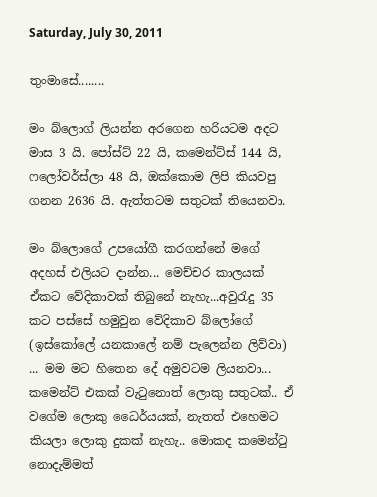Saturday, July 30, 2011

තුංමාසේ........

මං බ්ලොග් ලියන්න අරගෙන හරියටම අද‍ට මාස 3 යි. පෝස්ට් 22 යි, කමෙන්ට්ස් 144 යි, ෆලෝවර්ස්ලා 48 යි, ඔක්කොම ලිපි කියවපු ගනන 2636 යි. ඇත්තටම සතුටක් තියෙනවා.

මං බ්ලොගේ උපයෝගී කරගන්නේ මගේ අදහස් එලියට දාන්න... මෙච්චර කාලයක් ඒකට වේදිකාවක් තිබුනේ නැහැ...අවුරැදු 35 කට පස්සේ හමුවුන වේදිකාව බ්ලෝගේ (ඉස්කෝලේ යනකාලේ නම් පැලෙන්න ලිව්වා) ... මම මට හිතෙන දේ අමුවටම ලියනවා... කමෙන්ට් එකක් වැටුනොත් ලොකු සතුටක්.. ඒ වගේම ලොකු ධෛර්යයක්, නැතත් එහෙමට කියලා ලොකු දුකක් නැහැ.. මොකද කමෙන්ටු නොදැම්මත්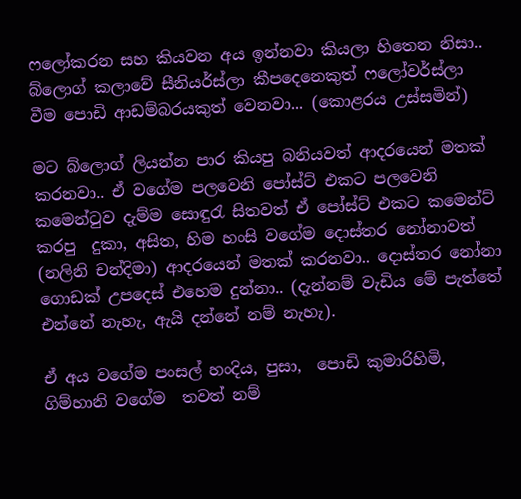ෆලෝකරන සහ කියවන අය ඉන්නවා කියලා හිතෙන නිසා.. බ්ලොග් කලාවේ සීනියර්ස්ලා කීපදෙනෙකුත් ෆලෝවර්ස්ලා වීම පොඩි ආඩම්බරයකුත් වෙනවා... (කොළරය උස්සමින්)

මට බ්ලොග් ලියන්න පාර කියපු බනියවත් ආදරයෙන් මතක් කරනවා.. ඒ වගේම පලවෙනි පෝස්ට් එකට පලවෙනි කමෙන්ටුව දැම්ම සොඳුරැ සිතවත් ඒ පෝස්ට් එකට කමෙන්ට් කරපු  දුකා, අසිත, හිම හංසි වගේම දොස්තර නෝනාවත් (නලිනි චන්දිමා) ආදරයෙන් මතක් කරනවා.. දොස්තර නෝනා ගොඩක් උපදෙස් එහෙම දුන්නා.. (දැන්නම් වැඩිය මේ පැත්තේ එන්නේ නැහැ, ඇයි දන්නේ නම් නැහැ).

ඒ අය වගේම පංසල් හංදිය, පුසා,  පොඩි කුමාරිහිමි, ගිම්හානි වගේම  තවත් නම්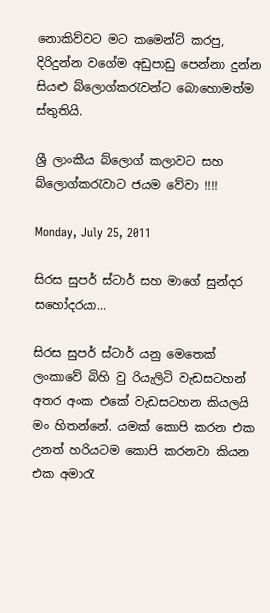නොකිව්වට මට කමෙන්ට් කරපු, දිරිදුන්න වගේම අඩුපාඩු පෙන්නා දුන්න සියළු ‍බ්ලොග්කරැවන්ට බොහොමත්ම ස්තුතියි.

ශ්‍රී ලාංකීය බ්ලොග් කලාවට සහ බ්ලොග්කරැවාට ජයම වේවා !!!!

Monday, July 25, 2011

සිරස සුපර් ස්ටාර් සහ මාගේ සුන්දර සහෝදරයා...

සිරස සුපර් ස්ටාර් යනු මෙතෙක් ලංකාවේ බිහි වු රියැලිටි වැඩසටහන් අතර අංක එකේ වැඩසටහන කියලයි මං හිතන්නේ. යමක් කොපි කරන එක උනත් හරියටම කොපි කරනවා කියන එක අමාරැ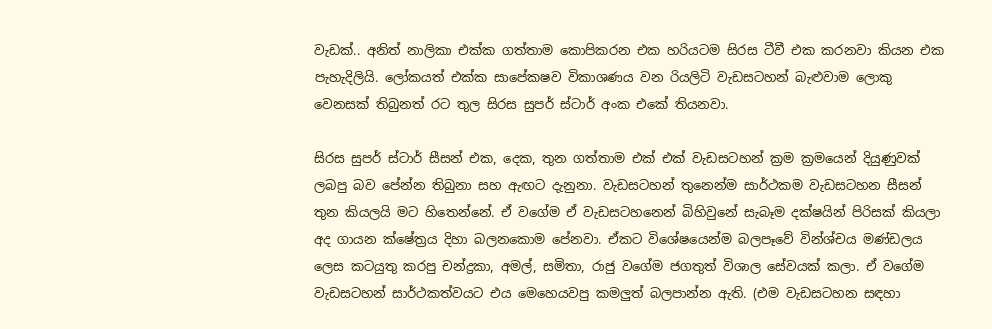වැඩක්.. අනිත් නාලිකා එක්ක ගත්තාම කොපිකරන එක හරියටම සිරස ටීවී එක කරනවා කියන එක පැහැදිලියි. ලෝකයත් එක්ක සාපේකෂව ‍විකාශණය වන රියලිටි වැඩසටහන් බැළුවාම ලොකු වෙනසක් තිබුනත් රට තුල සිරස සුපර් ස්ටාර් අංක එකේ තියනවා.

සිරස සුපර් ස්ටාර් සීසන් එක, දෙක, තුන ගත්තාම එක් එක් වැඩසටහන් ක්‍රම ක්‍රමයෙන් දියුණුවක් ලබපු බව පේන්න තිබුනා සහ ඇඟට දැනුනා. වැඩසටහන් තුනෙන්ම සාර්ථකම වැඩසටහන සීසන් තුන කියලයි මට හිතෙන්නේ. ඒ වගේම ඒ වැඩසටහනෙන් බිහිවුනේ සැබෑම දක්ෂයින් පිරිසක් කියලා අද ගායන ක්ෂේත්‍රය දිහා බලනකොම පේනවා. ඒකට විශේෂයෙන්ම බලපෑවේ වින්ශ්චය මණ්ඩලය ලෙස කටයුතු කරපු චන්ද්‍රකා, අමල්, සමිතා, රාජු වගේම ජගතුත් විශාල සේවයක් කලා. ඒ වගේම වැඩසටහන් සාර්ථකත්වයට එය මෙහෙයවපු කමලුත් බලපාන්න ඇති. (එම වැඩසටහන සඳහා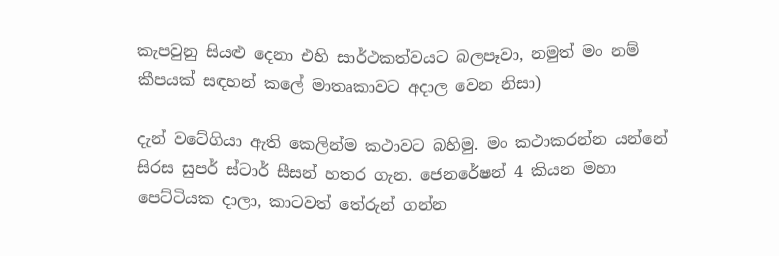කැපවුනු සියළු දෙනා එහි සාර්ථකත්වයට බලපෑවා, නමුත් මං නම් කීපයක් සඳහන් කලේ මාතෘකාවට අදාල වෙන නිසා)

දැන් වටේගියා ඇති කෙලින්ම කථාවට බහිමු. මං කථාකරන්න යන්නේ සිරස සුපර් ස්ටාර් සීසන් හතර ගැන. ජෙනරේෂන් 4 කියන මහා පෙට්ටියක දාලා, කාටවත් තේරුන් ගන්න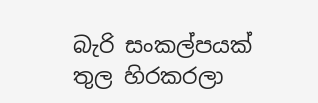බැරි සංකල්පයක් තුල හිරකරලා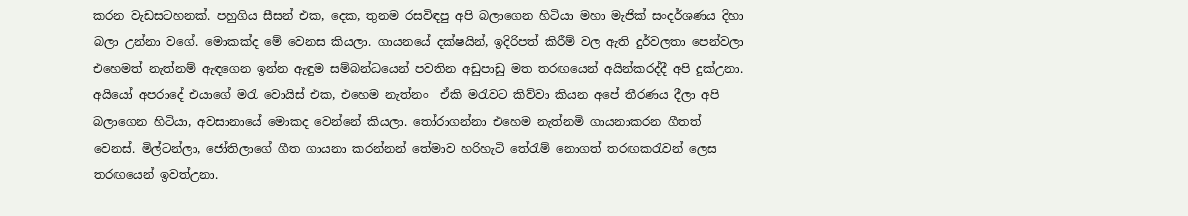කරන වැඩසටහනක්. පහුගිය සීසන් එක, දෙක, තුනම රසවිඳපු අපි බලාගෙන හිටියා මහා මැජික් සංදර්ශණය දිහා බලා උන්නා වගේ. මොකක්ද මේ වෙනස කියලා. ගායනයේ දක්ෂයින්, ඉදිරිපත් කිරීම් වල ඇති දුර්වලතා පෙන්වලා එහෙමත් නැත්නම් ඇඳගෙන ඉන්න ඇඳුම සම්බන්ධයෙන් පවතින අඩුපාඩු මත තරඟයෙන් අයින්කරද්දී අපි දුක්උනා. අයියෝ අපරාදේ එයාගේ මරැ වොයිස් එක, එහෙම නැත්නං  ඒකි මරැවට කිව්වා කියන අපේ තීරණය දීලා අපි බලාගෙන හිටියා, අවසානායේ මොකද වෙන්නේ කියලා. තෝරාගන්නා එහෙම නැත්නමි ගායනාකරන ගීතත් වෙනස්. මිල්ටන්ලා, ජෝතිලාගේ ගීත ගායනා කරන්නන් තේමාව හරිහැටි තේරැම් නොගත් තරඟකරැවන් ලෙස තරඟයෙන් ‍ඉවත්උනා.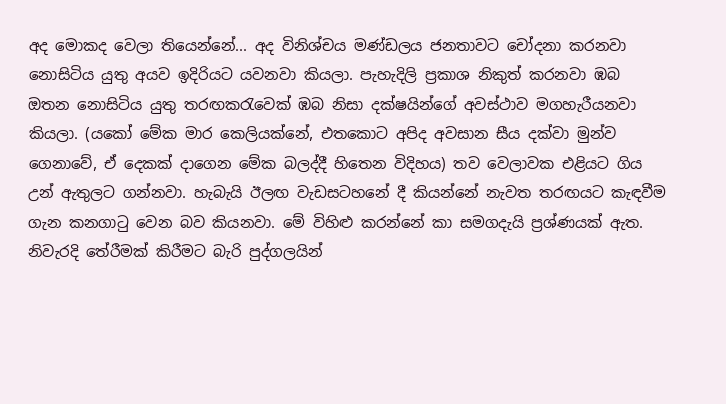අද මොකද වෙලා තියෙන්නේ... අද විනිශ්චය මණ්ඩලය ජනතාවට චෝදනා කරනවා නොසිටිය යුතු අයව ඉදිරියට යවනවා කියලා. පැහැදිලි ප්‍රකාශ නිකුත් කරනවා ඹබ ඔතන නොසිටිය යුතු තරඟකරැවෙක් ඹබ නිසා දක්ෂයින්ගේ අවස්ථාව මගහැරීයනවා කියලා. (යකෝ මේක මාර කෙලියක්නේ, එතකොට අපිද අවසාන සීය දක්වා මුන්ව ගෙනාවේ, ඒ දෙකක් දාගෙන මේක බලද්දී හිතෙන විදිහය) තව වෙලාවක එළියට ගිය උන් ඇතුලට ගන්නවා. හැබැයි ඊලඟ වැඩසටහනේ දී කියන්නේ නැවත තරඟයට කැඳවීම ගැන කනගාටු වෙන බව කියනවා. මේ විහිළු කරන්නේ කා සමගදැයි ප්‍රශ්ණයක් ඇත. නිවැරදි තේරීමක් කිරීමට බැරි පුද්ගලයින්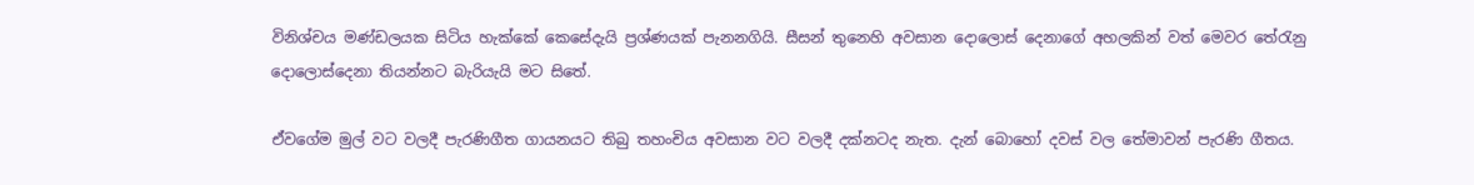විනිශ්චය මණ්ඩලයක සිටිය හැක්කේ කෙසේදැයි ප්‍රශ්ණයක් පැනනගියි. සීසන් තුනෙහි අවසාන දොලොස් දෙනාගේ අහලකින් වත් මෙවර තේරැනු දොලොස්දෙනා තියන්නට බැරියැයි මට සිතේ.

ඒවගේම මුල් වට වලදී පැරණිගීත ගායනයට තිබු තහංචිය අවසාන වට වලදී දක්නටද නැත. දැන් බොහෝ දවස් වල තේමාවන් පැරණි ගීතය.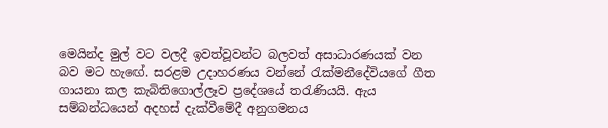මෙයින්ද මුල් වට වලදී ඉවත්වූවන්ට බලවත් අසාධාරණයක් වන බව මට හැ‍ඟේ. සරළම උදාහරණය වන්නේ රැක්මනීදේවියගේ ගීත ගායනා කල කැබිතිගොල්ලෑව ප්‍රදේශයේ තරැණියයි. ඇය සම්බන්ධයෙන් අදහස් දැක්වීමේදී අනුගමනය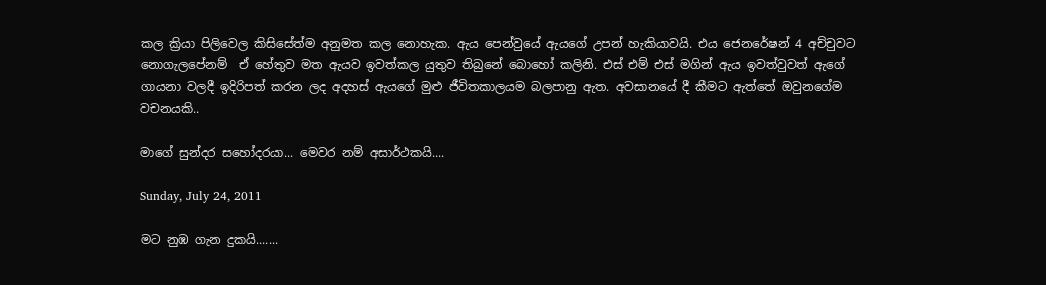කල ක්‍රියා පිලිවෙල කිසිසේත්ම අනුමත කල නොහැක. ඇය පෙන්වුයේ ඇයගේ උපන් හැකියාවයි. එය ජෙනරේෂන් 4 අච්චුවට නොගැලපේනම්  ඒ හේතුව මත ඇයව ඉවත්කල යුතුව තිබුනේ බොහෝ කලිනි. එස් එම් එස් මගින් ඇය ඉවත්වුවත් ඇගේ ගායනා වලදී ඉදිරිපත් කරන ලද අදහස් ඇයගේ මුළු ජීවිතකාලයම බලපානු ඇත. අවසානයේ දී කීමට ඇත්‍තේ ඔවුනගේම වචනයකි..

මාගේ සුන්දර සහෝදරයා... මෙවර නම් අසාර්ථකයි....

Sunday, July 24, 2011

මට නුඹ ගැන දුකයි.......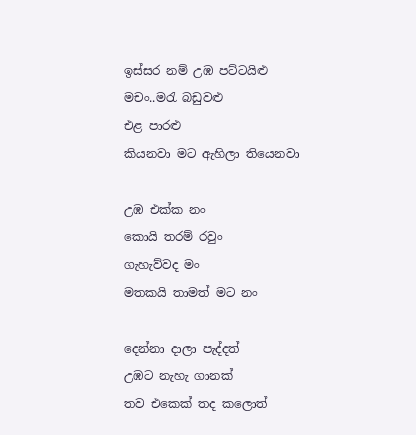ඉස්සර නම් උඹ පට්ටයිළු
මචං..මරැ බඩුවළු
එළ පාරළු
කියනවා මට ඇහිලා තියෙනවා

උඹ එක්ක නං
කොයි තරම් රවුං
ගැහැව්වද මං
මතකයි තාමත් මට නං

දෙන්නා දාලා පැද්දත්
උඹට නැහැ ගානක්
තව එකෙක් තද කලොත්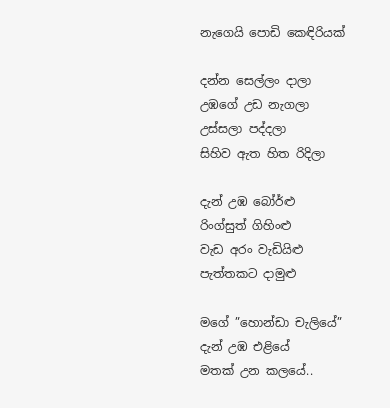නැගෙයි පොඩි කෙඳිරියක්

දන්න සෙල්ලං දාලා
උඹගේ උඩ නැගලා
උස්සලා පද්දලා
සිහිව ඇත හිත රිදිලා

දැන් උඹ බෝර්ළු
රිංග්සුත් ගිහිංළු
වැඩ අරං වැඩියිළු
පැත්තකට දාමුළු

මගේ ‍”හොන්ඩා චැලියේ”
දැන් උඹ එළියේ
මතක් උන කලයේ..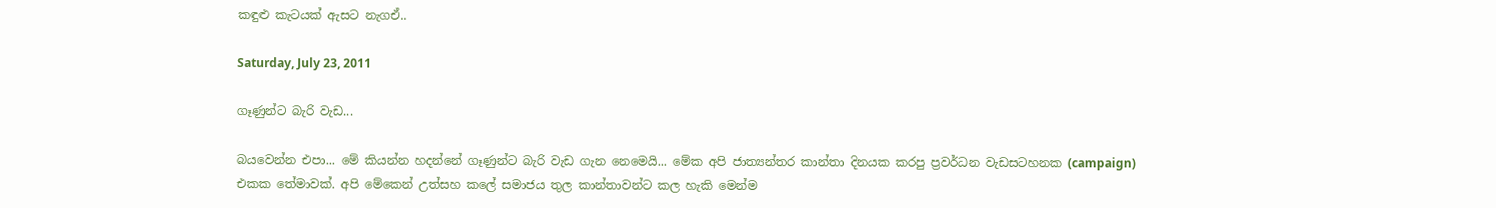කඳුළු කැටයක් ඇසට නැගඒ..

Saturday, July 23, 2011

ගෑණුන්ට බැරි වැඩ...

බයවෙන්න එපා... මේ කියන්න හදන්නේ ගෑණුන්ට බැරි වැඩ ගැන නෙමෙයි... මේක අපි ජාත්‍යන්තර කාන්තා දිනයක කරපු ප්‍රවර්ධන වැඩසටහනක (campaign)  එකක තේමාවක්. අපි මේකෙන් උත්සහ කලේ සමාජය තුල කාන්තාවන්ට කල හැකි මෙන්ම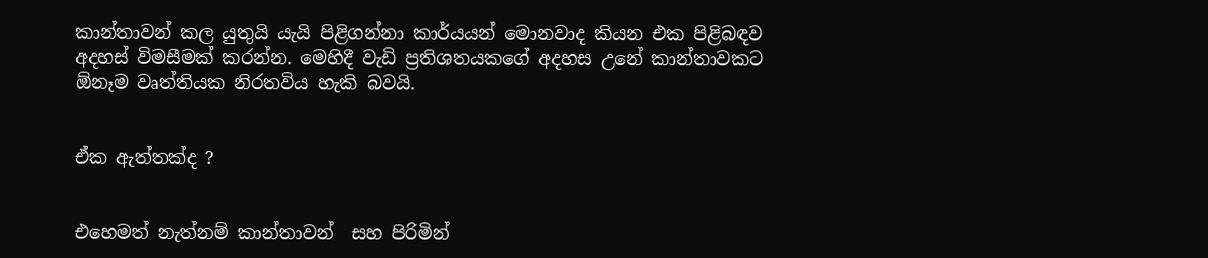කාන්තාවන් කල යුතුයි යැයි පිළිගන්නා කාර්යයන් මොනවාද කියන එක පිළිබඳව අදහස් විමසීමක් කරන්න. මෙහිදී වැඩි ප්‍රතිශතයකගේ අදහස උනේ කාන්තාවකට ඕනෑම වෘත්තියක නිරතවිය හැකි බවයි.


ඒක ඇත්තක්ද ?


එහෙමත් නැත්නම් කාන්තාවන්  සහ පිරිමින්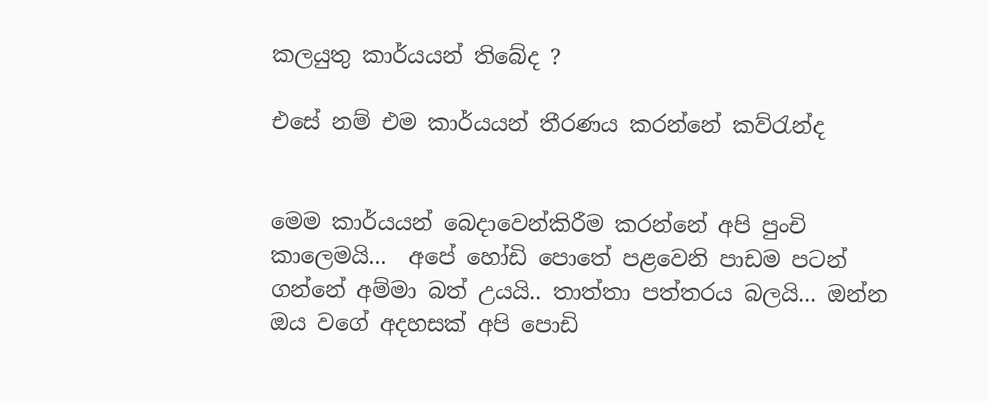කලයුතු කාර්යයන් තිබේද ?

එසේ නම් එම කාර්යයන් තීරණය කරන්නේ කව්රැන්ද


මෙම කාර්යයන් බෙදාවෙන්කිරීම කරන්නේ අපි පුංචි කාලෙමයි...  අ‍පේ හෝඩි පොතේ පළවෙනි පාඩම පටන් ගන්නේ අම්මා බත් උයයි.. තාත්තා පත්තරය බලයි... ඔන්න ඔය වගේ අදහසක් අපි පොඩි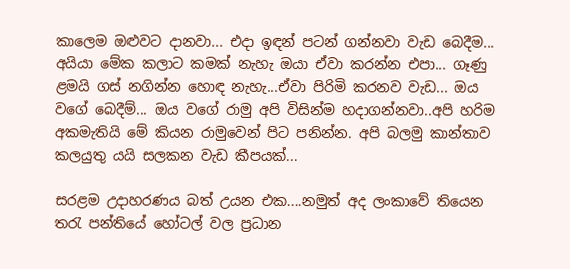කාලෙම ඔළුවට දානවා... එදා ඉඳන් පටන් ගන්නවා වැඩ බෙදීම... අයියා මේක කලාට කමක් නැහැ ඔයා ඒවා කරන්න එපා... ගෑණු ළමයි ගස් නගින්න හොඳ නැහැ...ඒවා පිරිමි කරනව වැඩ... ඔය වගේ බෙදීම්... ඔය වගේ රාමු අපි විසින්ම හදාගන්නවා..අපි හරිම අකමැතියි මේ කියන රාමුවෙන් පිට පනින්න. අපි බලමු කාන්තාව කලයුතු යයි සලකන වැඩ කීපයක්...

සරළම උදාහරණය බත් උයන එක....නමුත් අද ලංකාවේ තියෙන තරැ පන්තියේ හෝටල් වල ප්‍රධාන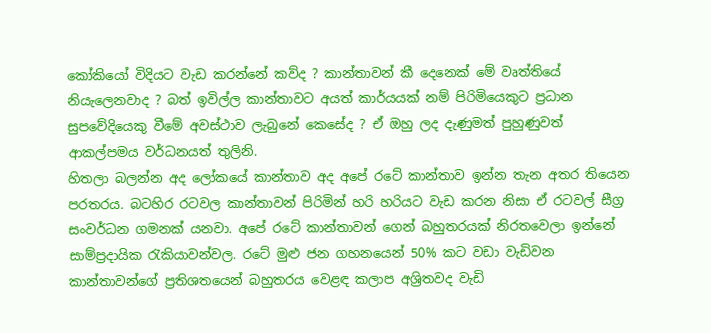කෝකියෝ විදියට වැඩ කරන්නේ කව්ද ? කාන්තාවන් කී දෙනෙක් මේ වෘත්තියේ නියැලෙනවාද ? බත් ඉවිල්ල කාන්තාවට අයත් කාර්යයක් නම් පිරිමියෙකුට ප්‍රධාන සුප‍වේදියෙකු වීමේ අවස්ථාව ලැබුනේ කෙසේද ? ඒ ඔහු ලද දැණුමත් පුහුණුවත්  ආකල්පමය වර්ධනයත් තුලිනි.
හිතලා බලන්න අද ලෝකයේ කාන්තාව අද අපේ රටේ කාන්තාව ඉන්න තැන අතර තියෙන පරතරය. බටහිර රටවල කාන්තාවන් පිරිමින් හරි හරියට වැඩ කරන නිසා ඒ රටවල් සීග්‍ර සංවර්ධන ගමනක් යනවා. අපේ රටේ කාන්තාවන් ගෙන් බහුතරයක් නිරතවෙලා ඉන්නේ සාම්ප්‍රදායික රැකියාවන්වල. රටේ මුළු ජන ගහනයෙන් 50% කට වඩා වැඩිවන කාන්තාවන්ගේ ප්‍රතිශතයෙන් බහුතරය වෙළඳ කලාප අශ්‍රිතවද වැඩි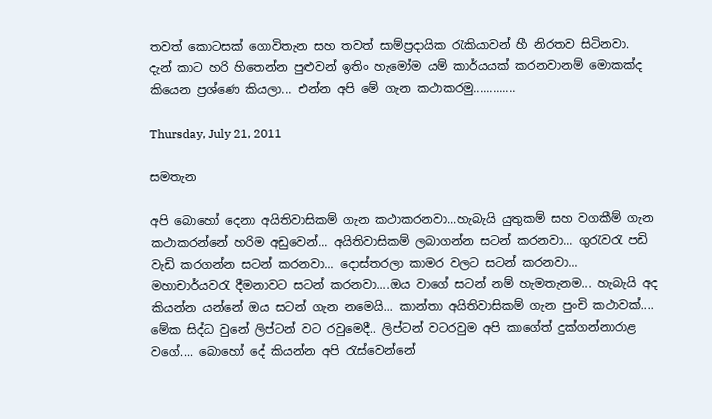තවත් කොටසක් ගොවිතැන සහ තවත් සාම්ප්‍රදායික රැකියාවන් හී නිරතව සිටිනවා.
දැන් කාට හරි හිතෙන්න පුළුවන් ඉතිං හැමෝම යම් කාර්යයක් කරනවානම් මොකක්ද කියෙන ප්‍රශ්ණෙ කියලා... එන්න අපි මේ ගැන කථාකරමු.............

Thursday, July 21, 2011

සමතැන

අපි බොහෝ දෙනා අයිතිවාසිකම් ගැන කථාකරනවා...හැබැයි යුතුකම් සහ වගකීම් ගැන කථාකරන්නේ හරිම අඩුවෙන්... අයිතිවාසිකම් ලබාගන්න සටන් කරනවා... ගුරැවරැ පඩි වැඩි කරගන්න සටන් කරනවා... දොස්තරලා කාමර වලට සටන් කරනවා... මහාචාර්යවරැ දීමනාවට සටන් කරනවා....ඔය වාගේ සටන් නම් හැමතැනම... හැබැයි අද කියන්න යන්නේ ඔය සටන් ගැන නමෙයි... කාන්තා අයිතිවාසිකම් ගැන පුංචි කථාවක්....
මේක සිද්ධ වුනේ ලිප්ටන් වට රවුමෙදී.. ලිප්ටන් වටරවුම අපි කාගේත් දුක්ගන්නාරාළ වගේ.... බොහෝ දේ කියන්න අපි රැස්වෙන්නේ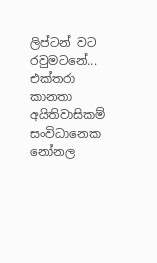ලිප්ටන් වට රවුමටනේ...
එක්තරා කානතා අයිතිවාසිකම් සංවිධානෙක නෝනල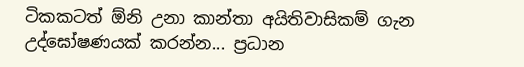ටිකකටත් ඕනි උනා කාන්තා අයිතිවාසිකම් ගැන උද්ඝෝෂණයක් කරන්න... ප්‍රධාන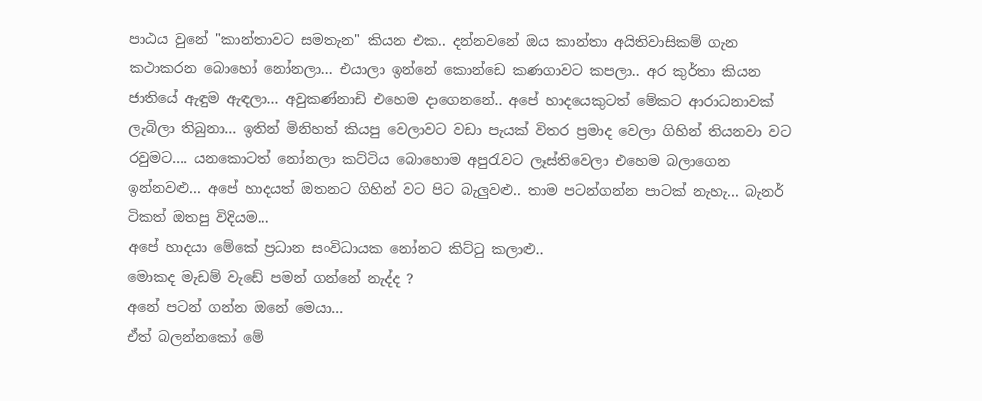පාඨය වුනේ "කාන්තාවට සමතැන" කියන එක.. දන්නවනේ ඔය කාන්තා අයිතිවාසිකම් ගැන කථාකරන බොහෝ නෝනලා... එයාලා ඉන්නේ කොන්ඩෙ කණගාවට කපලා.. අර කුර්තා කියන ජාතියේ ඇඳුම ඇඳලා... අවුකණ්නාඩි එහෙම දාගෙනනේ.. අපේ හාදයෙකුටත් මේකට ආරාධනාවක් ලැබිලා තිබුනා... ඉතින් මිනිහත් කියපු වෙලාවට වඩා පැයක් විතර ප්‍රමාද වෙලා ගිහින් තියනවා වට රවුමට.... යනකොටත් නෝනලා කට්ටිය බොහොම අපුරැවට ලෑස්තිවෙලා එහෙම බලාගෙන ඉන්නවළු... අපේ හාදයත් ඔතනට ගිහින් වට පිට බැලුවළු.. තාම පටන්ගන්න පාටක් නැහැ... බැනර් ටිකත් ඔතපු විදියම...
අපේ හාදයා මේකේ ප්‍රධාන සංවිධායක නෝනට කිට්ටු කලාළු..
මොකද මැඩම් වැඩේ පමන් ගන්නේ නැද්ද ?
අනේ පටන් ගන්න ඔනේ මෙයා...
ඒත් බලන්නකෝ මේ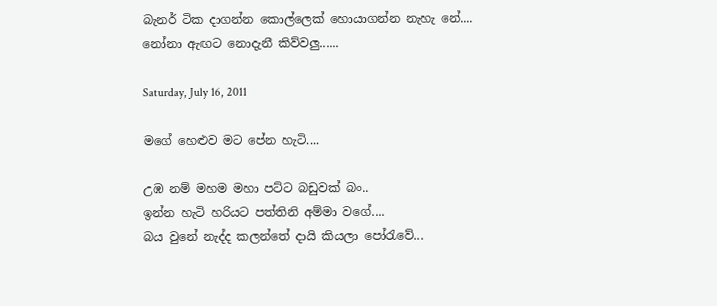බැනර් ටික දාගන්න කොල්ලෙක් හොයාගන්න නැහැ නේ....
නෝනා ඇඟට නොදැනී කිව්වලු......

Saturday, July 16, 2011

මගේ හෙළුව මට පේන හැටි....

උඹ නම් මහම මහා පට්ට බඩුවක් බං..
ඉන්න හැටි හරියට පත්තිනි අම්මා වගේ....
බය වුනේ නැද්ද කලන්තේ දායි කියලා පෝරැවේ...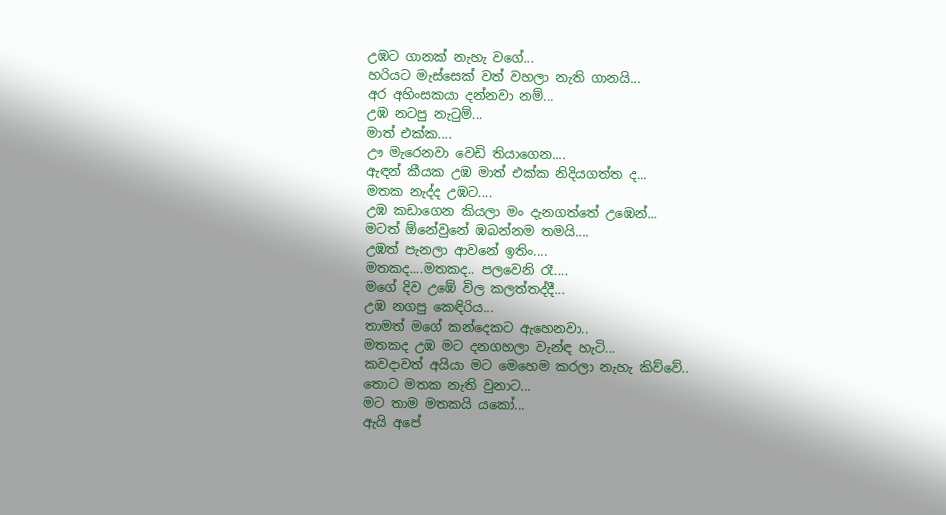උඹට ගානක් නැහැ වගේ...
හරියට මැස්සෙක් වත් වහලා නැති ගානයි...
අර අහිංසකයා දන්නවා නම්...
උඹ නටපු නැටුම්...
මාත් එක්ක....
ඌ මැරෙනවා වෙඩි තියාගෙන....
ඇඳන් කීයක උඹ මාත් එක්ක නිදියගත්ත ද...
මතක නැද්ද උඹට....
උඹ කඩාගෙන කියලා මං දැනගත්තේ උඹෙන්...
මටත් ඕනේවුනේ ඹබන්නම තමයි....
උඹත් පැනලා ආවනේ ඉතිං....
මතකද....මතකද.. පලවෙනි රෑ....
මගේ දිව උඹේ විල කලත්තද්දී...
උඹ නගපු කෙඳිරිය...
තාමත් මගේ කන්දෙකට ඇහෙනවා..
මතකද උඹ මට දනගහලා වැන්ඳ හැටි...
කවදාවත් අයියා මට මෙහෙම කරලා නැහැ කිව්වේ..
තොට මතක නැති වුනාට...
මට තාම මතකයි යකෝ...
ඇයි අපේ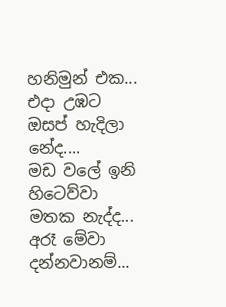හනිමුන් එක...
එදා උඹට ඔසප් හැදිලා නේද....
මඩ වලේ ඉනි හිටෙව්වා මතක නැද්ද...
අරෑ මේවා දන්නවානම්...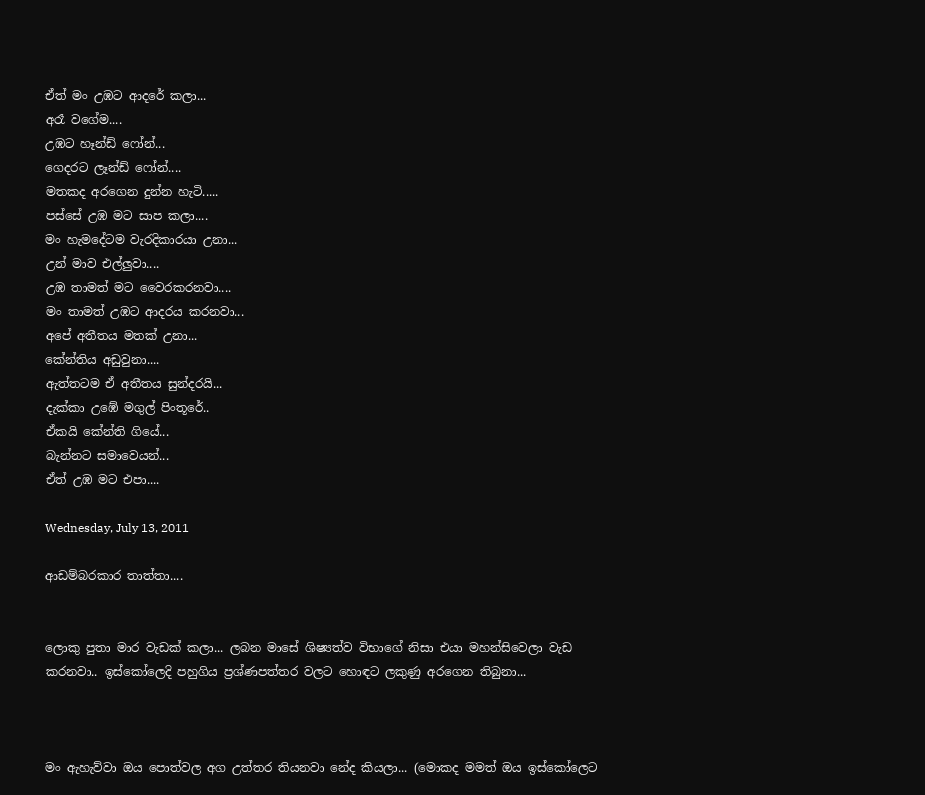ඒත් මං උඹට ආදරේ කලා...
අරෑ වගේම....
උඹට හෑන්ඩ් ෆෝන්...
ගෙදරට ලෑන්ඩ් ෆෝන්....
මතකද අරගෙන දුන්න හැටි.....
පස්සේ උඹ මට සාප කලා....
මං හැමදේටම වැරදිකාරයා උනා...
උන් මාව එල්ලුවා....
උඹ තාමත් මට වෛරකරනවා....
මං තාමත් උඹට ආදරය කරනවා...
අපේ අතීතය මතක් උනා...
කේන්තිය අඩුවුනා....
ඇත්තටම ඒ අතීතය සුන්දරයි...
දැක්කා උඹේ මගුල් පිංතූරේ..
ඒකයි කේන්ති ගියේ...
බැන්නට සමාවෙයන්...
ඒත් උඹ මට එපා....

Wednesday, July 13, 2011

ආඩම්බරකාර තාත්තා....


ලොකු පුතා මාර වැඩක් කලා... ලබන මාසේ ශිෂ්‍යත්ව විභාගේ නිසා එයා මහන්සිවෙලා වැඩ කරනවා.. ඉස්කෝලෙදි පහුගිය ප්‍රශ්ණපත්තර වලට හොඳට ලකුණු අරගෙන තිබුනා...



මං ඇහැව්වා ඔය පොත්වල අග උත්තර තියනවා නේද කියලා... (මොකද මමත් ඔය ඉස්කෝලෙට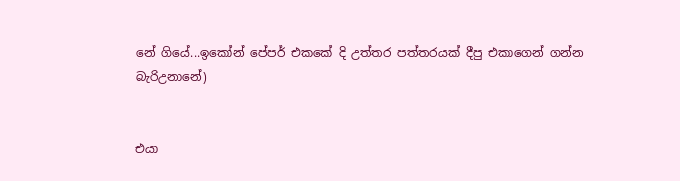නේ ගියේ...ඉකෝන් පේපර් එකකේ දි උත්තර පත්තරයක් දීපු එකාගෙන් ගන්න බැරිඋනානේ)


එයා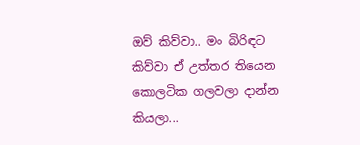ඔව් කිව්වා.. මං බිරිඳට කිව්වා ඒ උත්තර තියෙන කොලටික ගලවලා දාන්න කියලා...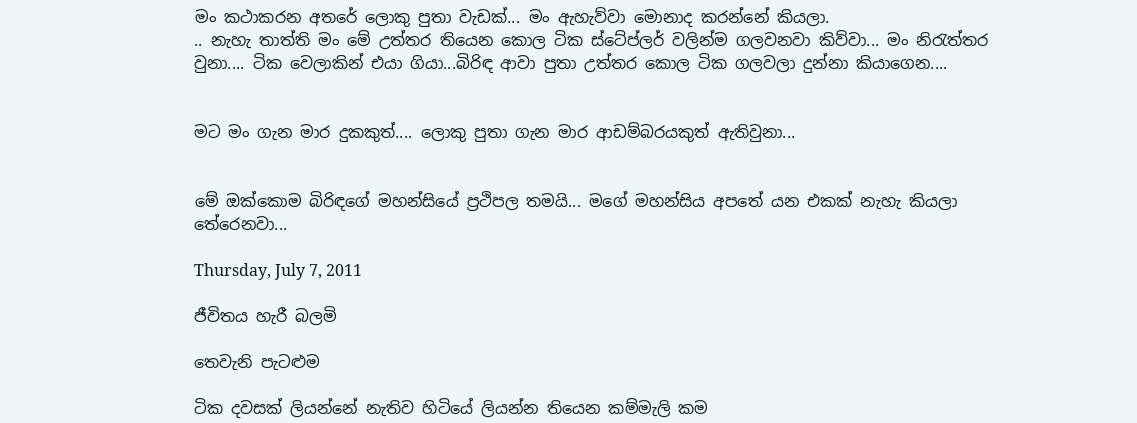මං කථාකරන අතරේ ලොකු පුතා වැඩක්... මං ඇහැව්වා මොනාද කරන්නේ කියලා.
.. නැහැ තාත්ති මං මේ උත්තර තියෙන කොල ටික ස්ටේප්ලර් වලින්ම ගලවනවා කිව්වා... මං නිරැත්තර වුනා.... ටික වෙලාකින් එයා ගියා...බිරිඳ ආවා පුතා උත්තර කොල ටික ගලවලා දුන්නා කියාගෙන....


මට මං ගැන මාර දුකකුත්.... ලොකු පුතා ගැන මාර ආඩම්බරයකුත් ඇතිවුනා...


මේ ඔක්කොම බිරිඳගේ මහන්සියේ ප්‍රථිපල තමයි... මගේ මහන්සිය අපතේ යන එකක් නැහැ කියලා තේරෙනවා...

Thursday, July 7, 2011

ජීවිතය හැරී බලමි

තෙවැනි පැටළුම

ටික දවසක් ලියන්නේ නැතිව හිටියේ ලියන්න තියෙන කම්මැලි කම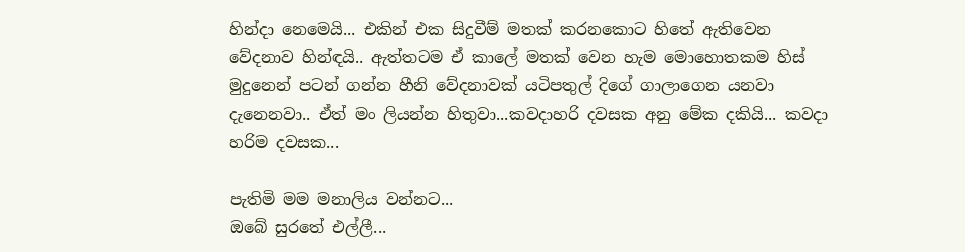හින්දා නෙමෙයි... එකින් එක සිදුවීම් මතක් කරනකොට හිතේ ඇතිවෙන වේදනාව හින්ඳයි.. ඇත්තටම ඒ කාලේ මතක් වෙන හැම මොහොතකම හිස් මුදුනෙන් පටන් ගන්න හීනි වේදනාවක් යටිපතුල් දිගේ ගාලාගෙන යනවා දැනෙනවා.. ඒත් මං ලියන්න හිතුවා...කවදාහරි දවසක අනු මේක දකියි... කවදා හරිම දවසක...

පැතිමි මම මනාලිය වන්නට...
ඔබේ සුරතේ එල්ලී...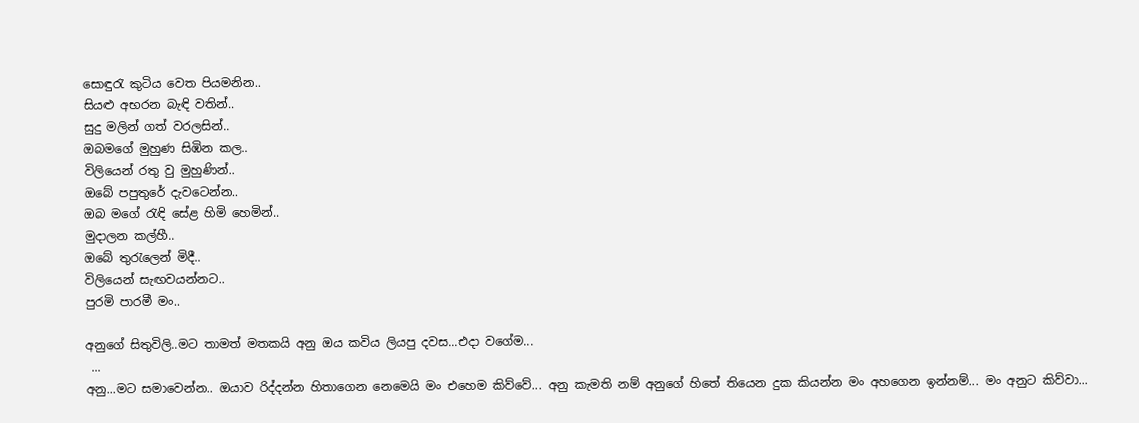සොඳුරැ කුටිය වෙත පියමනින..
සියළු අභරන බැඳි වතින්..
සුදු මලින් ගත් වරලසින්..
ඔබමගේ මුහුණ සිඹින කල..
විලියෙන් රතු වු මුහුණින්..
ඔබේ පපුතුරේ දැවටෙන්න..
ඔබ මගේ රැඳි සේළ හිමි හෙමින්..
මුදාලන කල්හී..
ඔබේ තුරැලෙන් මිදී..
විලියෙන් සැඟවයන්නට..
පුරමි පාරමී මං..

අනුගේ සිතුවිලි..මට තාමත් මතකයි අනු ඔය කවිය ලියපු දවස...එදා වගේම...
 ...
අනු...මට සමාවෙන්න.. ඔයාව රිද්දන්න හිතාගෙන නෙමෙයි මං එහෙම කිව්වේ... අනු කැමති නම් අනුගේ හිතේ තියෙන දුක කියන්න මං අහගෙන ඉන්නම්... මං අනුට කිව්වා...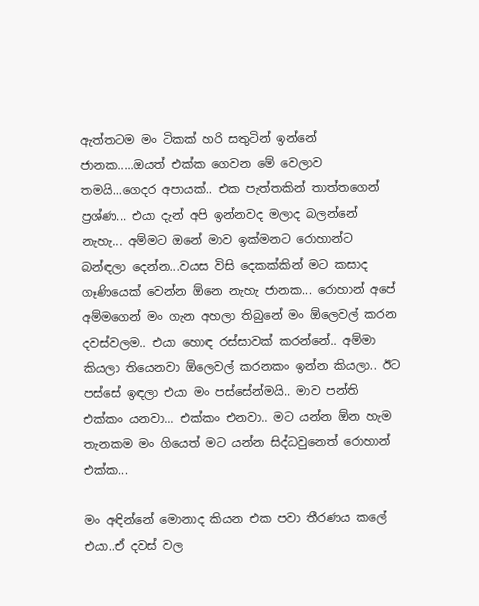ඇත්තටම මං ටිකක් හරි සතුටින් ඉන්නේ ජානක.....ඔයත් එක්ක ගෙවන මේ වෙලාව තමයි...ගෙදර අපායක්.. එක පැත්තකින් තාත්තගෙන් ප්‍රශ්ණ... එයා දැන් අපි ඉන්නවද මලාද බලන්නේ නැහැ... අම්මට ඔනේ මාව ඉක්මනට රොහාන්ට බන්ඳලා දෙන්න...වයස විසි දෙකක්කින් මට කසාද ගෑණියෙක් වෙන්න ඕනෙ නැහැ ජානක... රොහාන් අපේ අම්මගෙන් මං ගැන අහලා තිබුනේ මං ඕලෙවල් කරන දවස්වලම.. එයා හොඳ රස්සාවක් කරන්නේ.. අම්මා කියලා තියෙනවා ඕලෙවල් කරනකං ඉන්න කියලා.. ඊට පස්සේ ඉඳලා එයා මං පස්සේන්මයි.. මාව පන්ති එක්කං යනවා... එක්කං එනවා.. මට යන්න ඕන හැම තැනකම මං ගියෙත් මට යන්න සිද්ධවුනෙත් රොහාන් එක්ක...

මං අඳින්නේ මොනාද කියන එක පවා තීරණය කලේ එයා..ඒ දවස් වල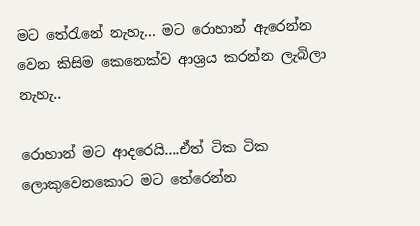මට තේරැනේ නැහැ... මට රොහාන් ඇරෙන්න වෙන කිසිම කෙනෙක්ව ආශ්‍රය කරන්න ලැබිලා නැහැ..

රොහාන් මට ආදරෙයි....ඒත් ටික ටික ලොකුවෙනකොට මට තේරෙන්න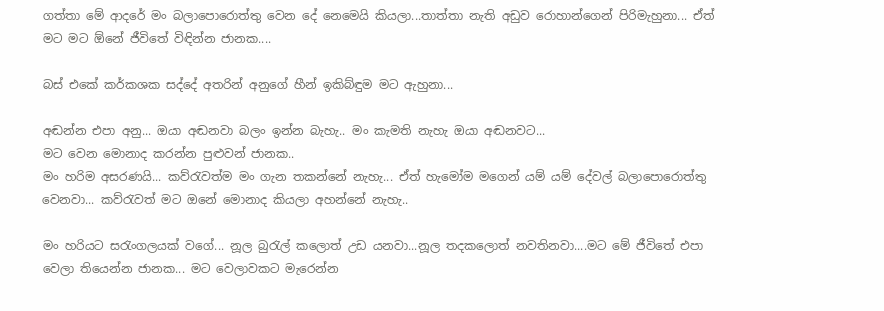ගත්තා මේ ආදරේ මං බලාපොරොත්තු වෙන දේ නෙමෙයි කියලා...තාත්තා නැති අඩුව රොහාන්ගෙන් පිරිමැහුනා... ඒත් මට මට ඕනේ ජීවිතේ විඳින්න ජානක....

බස් එකේ කර්කශක සද්දේ අතරින් අනුගේ හීන් ඉකිබ්ඳුම මට ඇහුනා...

අඬන්න එපා අනු... ඔයා අඬනවා බලං ඉන්න බැහැ.. මං කැමති නැහැ ඔයා අඬනවට...
මට වෙන මොනාද කරන්න පුළුවන් ජානක..
මං හරිම අසරණයි... කව්රැවත්ම මං ගැන තකන්නේ නැහැ... ඒත් හැමෝම මගෙන් යම් යම් දේවල් බලාපොරොත්තු වෙනවා... කව්රැවත් මට ඔනේ මොනාද කියලා අහන්නේ නැහැ..

මං හරියට සරැංගලයක් වගේ... නූල බුරැල් කලොත් උඩ යනවා...නූල තදකලොත් නවතිනවා....මට මේ ජීවිතේ එපා වෙලා තියෙන්න ජානක... මට වෙලාවකට මැරෙන්න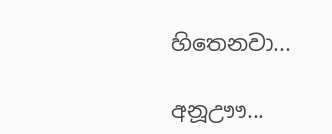හිතෙනවා...

අනූඌෟ...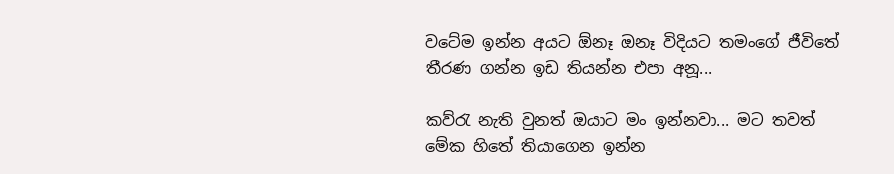වටේම ඉන්න අයට ඕනෑ ඔනෑ විදියට තමංගේ ජීවිතේ තීරණ ගන්න ඉඩ තියන්න එපා අනූ...

කව්රැ නැති වුනත් ඔයාට මං ඉන්නවා... මට තවත් මේක හිතේ තියාගෙන ඉන්න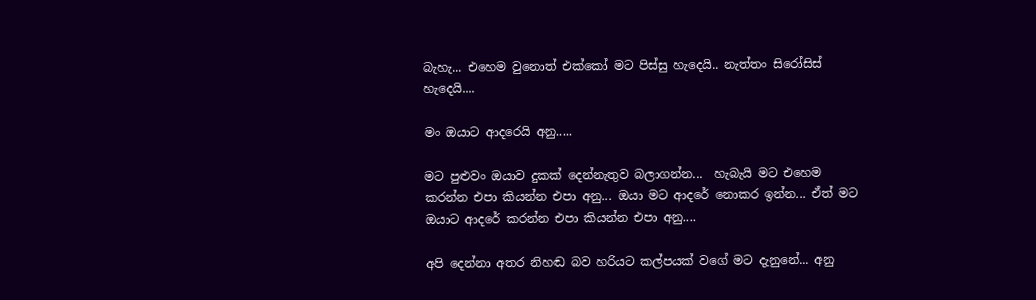බැහැ... එහෙම වුනොත් එක්කෝ මට පිස්සු හැදෙයි.. නැත්තං සිරෝසිස් හැදෙයි....

මං ඔයාට ආදරෙයි අනු.....

මට පුළුවං ඔයාව දුකක් දෙන්නැතුව බලාගන්න...  හැබැයි මට එහෙම කරන්න එපා කියන්න එපා අනු... ඔයා මට ආදරේ නොකර ඉන්න... ඒත් මට ඔයාට ආදරේ කරන්න එපා කියන්න එපා අනු....

අපි දෙන්නා අතර නිහඬ බව හරියට කල්පයක් වගේ මට දැනුනේ... අනු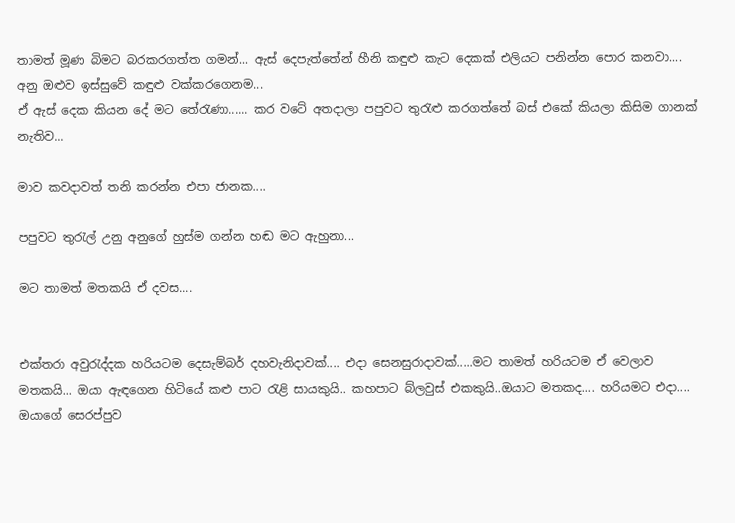තාමත් මූණ බිමට බරකරගත්ත ගමන්... ඇස් දෙපැත්තේන් හීනි කඳුළු කැට දෙකක් එලියට පනින්න පොර කනවා....
අනු ඔළුව ඉස්සුවේ කඳුළු වක්කරගෙනම...
ඒ ඇස් දෙක කියන දේ මට තේරැණා...... කර වටේ අතදාලා පපුවට තුරැළු කරගත්තේ බස් එකේ කියලා කිසිම ගානක් නැතිව...

මාව කවදාවත් තනි කරන්න එපා ජානක....

පපුවට තුරැල් උනු අනුගේ හුස්ම ගන්න හඬ මට ඇහුනා...

මට තාමත් මතකයි ඒ දවස....


එක්තරා අවුරැද්දක හරියටම දෙසැම්බර් දහවැනිදාවක්.... එදා සෙනසුරාදාවක්.....මට තාමත් හරියටම ඒ වෙලාව මතකයි... ඔයා ඇඳගෙන හිටියේ කළු පාට රැළි සායකුයි.. කහපාට බ්ලවුස් එකකුයි..ඔයාට මතකද.... හරියමට එදා.... ඔයාගේ සෙරප්පුව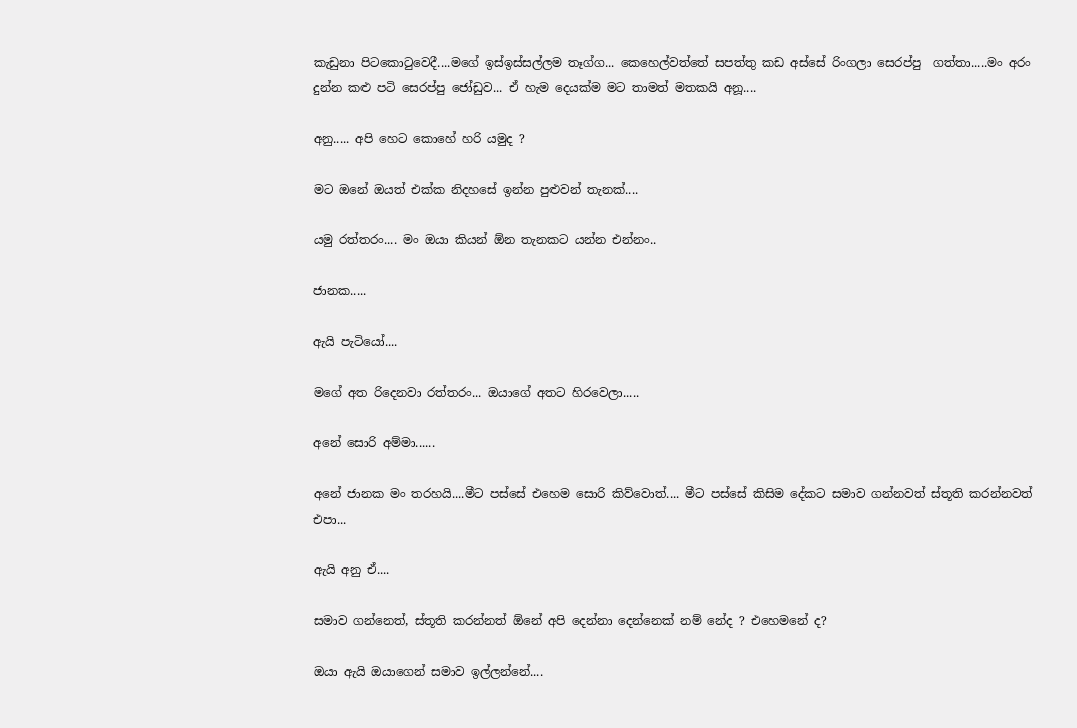කැඩුනා පිටකොටුවෙදී....මගේ ඉස්ඉස්සල්ලම තෑග්ග... කෙහෙල්වත්තේ සපත්තු කඩ අස්සේ රිංගලා සෙරප්පු  ගත්තා.....මං අරං දුන්න කළු පටි සෙරප්පු ජෝඩුව... ඒ හැම දෙයක්ම මට තාමත් මතකයි අනූ....

අනු..... අපි හෙට කොහේ හරි යමුද ?

මට ඔනේ ඔයත් එක්ක නිදහසේ ඉන්න පුළුවන් තැනක්....

යමු රත්තරං.... මං ඔයා කියන් ඕන තැනකට යන්න එන්නං..

ජානක.....

ඇයි පැටියෝ....

මගේ අත රිදෙනවා රත්තරං... ඔයාගේ අතට හිරවෙලා.....

අනේ සොරි අම්මා......

අනේ ජානක මං තරහයි....මීට පස්සේ එහෙම සොරි කිව්වොත්.... මීට පස්සේ කිසිම දේකට සමාව ගන්නවත් ස්තූති කරන්නවත් එපා...

ඇයි අනු ඒ....

සමාව ගන්නෙත්, ස්තූති කරන්නත් ඕනේ අපි දෙන්නා දෙන්නෙක් නම් නේද ? එහෙමනේ ද?

ඔයා ඇයි ඔයාගෙන් සමාව ඉල්ලන්නේ....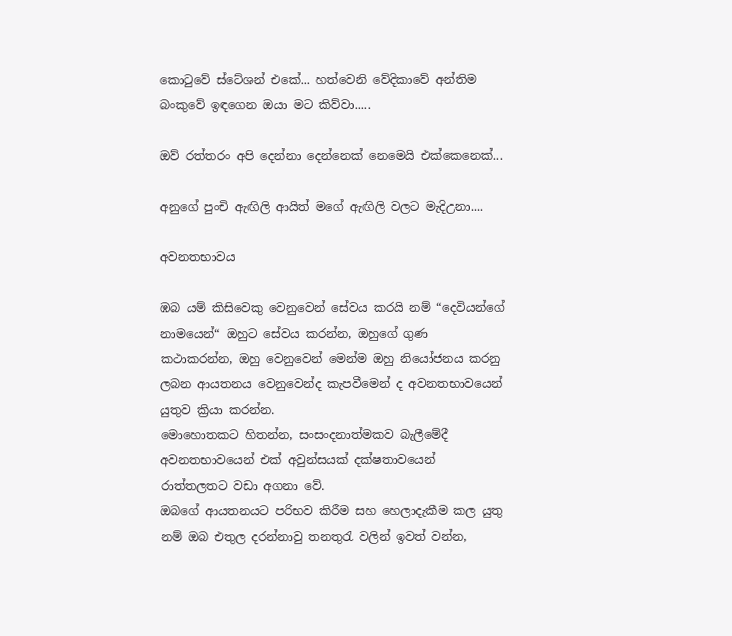කොටුවේ ස්ටේශන් එකේ... හත්වෙනි වේදිකාවේ අන්තිම බංකුවේ ඉඳගෙන ඔයා මට කිව්වා.....

ඔව් රත්තරං අපි දෙන්නා දෙන්නෙක් නෙමෙයි එක්කෙනෙක්...

අනුගේ පුංචි ඇඟිලි ආයිත් මගේ ඇඟිලි වලට මැදිඋනා....

අවනතභාවය

ඹබ යම් කිසිවෙකු වෙනුවෙන් සේවය කරයි නම් “දෙවියන්ගේ නාමයෙන්“ ඔහුට සේවය කරන්න, ඔහුගේ ගුණ කථාකරන්න, ඔහු වෙනුවෙන් මෙන්ම ඔහු නියෝජනය කරනු ලබන ආයතනය වෙනුවෙන්ද කැපවීමෙන් ද අවනතභාවයෙන් යුතුව ක්‍රියා කරන්න.
මොහොතකට හිතන්න, සංසංදනාත්මකව බැලීමේදී අවනතභාවයෙන් එක් අවුන්සයක් දක්ෂතාවයෙන් රාත්තලතට වඩා අගනා වේ.
ඔබගේ ආයතනයට පරිභව කිරීම සහ හෙලාදැකීම කල යුතු නම් ඔබ එතුල දරන්නාවු තනතුරැ වලින් ඉවත් වන්න,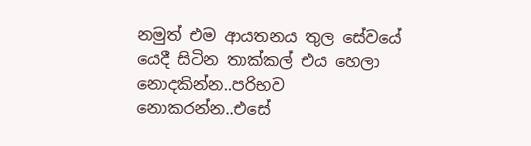නමුත් එම ආයතනය තුල සේවයේ යෙදී සිටින තාක්කල් එය හෙලා නොදකින්න..පරිභව නොකරන්න..එසේ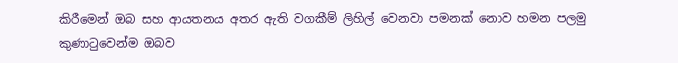කිරීමෙන් ඔබ සහ ආයතනය අතර ඇති වගකීම් ලිහිල් වෙනවා පමනක් නොව හමන පලමු කුණාටුවෙන්ම ඔබව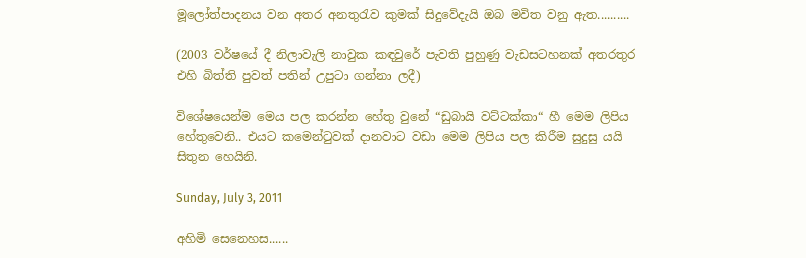මූලෝත්පාදනය වන අතර අනතුරැව කුමක් සිදුවේදැයි ඔබ මවිත වනු ඇත..........

(2003 වර්ෂයේ දී නිලාවැලි නාවුක කඳවුරේ පැවති පුහුණු වැඩසටහනක් අතරතුර එහි බිත්ති පුවත් පතින් උපුටා ගන්නා ලදී)

විශේෂයෙන්ම මෙය පල කරන්න හේතු වුනේ “ඩුබායි වට්ටක්කා“ හී මෙම ලිපිය හේතුවෙනි.. එයට කමෙන්ටුවක් දානවාට වඩා මෙම ලිපිය පල කිරීම සුදුසු යයි සිතුන හෙයිනි.

Sunday, July 3, 2011

අහිමි සෙනෙහස......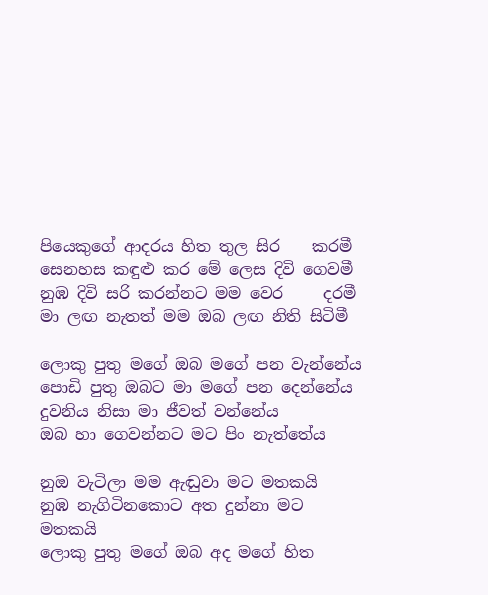පියෙකුගේ ආදරය හිත තුල සිර    කරමී
සෙනහස කඳුළු කර මේ ලෙස දිවි ගෙවමී
නුඹ දිවි සරි කරන්නට මම වෙර     දරමී
මා ලඟ නැතත් මම ඔබ ලඟ නිති සිටිමී

ලොකු පුතු මගේ ඔබ මගේ පන වැන්නේය
පොඩි පුතු ඔබට මා මගේ පන දෙන්නේය
දුවනිය නිසා මා ජීවත් වන්නේය
ඔබ හා ගෙවන්නට මට පිං නැත්තේය

නුඔ වැටිලා මම ඇඬුවා මට මතකයි
නුඹ නැගිටිනකොට අත දුන්නා මට මතකයි
ලොකු පුතු මගේ ඔබ අද මගේ හිත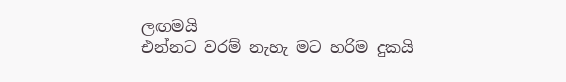ලඟමයි
එන්නට වරම් නැහැ මට හරිම දුකයි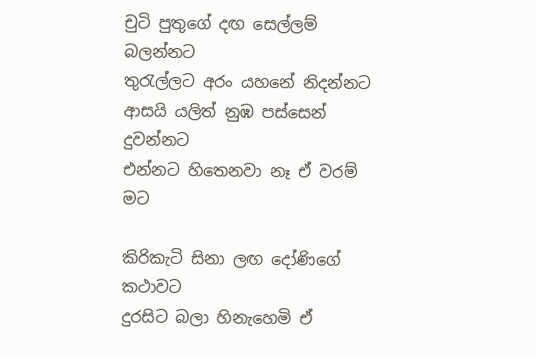චුටි පුතුගේ දඟ සෙල්ලම් බලන්නට
තුරැල්ලට අරං යහනේ නිදන්නට
ආසයි යලිත් නුඹ පස්සෙන් දුවන්නට
එන්නට හිතෙනවා නෑ ඒ වරම් මට

කිරිකැටි සිනා ලඟ දෝණිගේ කථාවට
දුරසිට බලා හිනැහෙමි ඒ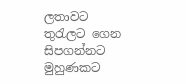ලතාවට
තුරැලට ගෙන සිපගන්නට මුහුණකට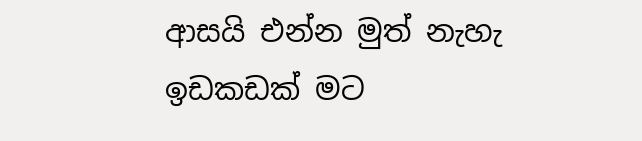ආසයි එන්න මුත් නැහැ ඉඩකඩක් මට